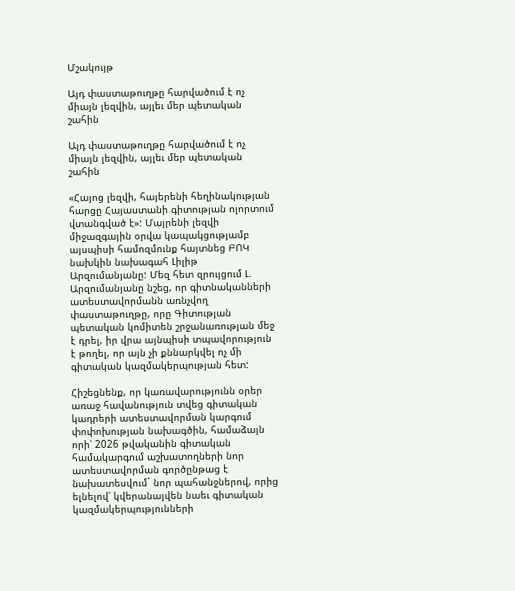Մշակույթ

Այդ փաստաթուղթը հարվածում է ոչ միայն լեզվին, այլեւ մեր պետական շահին

Այդ փաստաթուղթը հարվածում է ոչ միայն լեզվին, այլեւ մեր պետական շահին

«Հայոց լեզվի, հայերենի հեղինակության հարցը Հայաստանի գիտության ոլորտում վտանգված է»: Մայրենի լեզվի միջազգային օրվա կապակցությամբ այսպիսի համոզմունք հայտնեց ԲՈԿ նախկին նախագահ Լիլիթ Արզումանյանը: Մեզ հետ զրույցում Լ. Արզումանյանը նշեց, որ գիտնականների ատեստավորմանն առնչվող փաստաթուղթը, որը Գիտության պետական կոմիտեն շրջանառության մեջ է դրել, իր վրա այնպիսի տպավորություն է թողել, որ այն չի քննարկվել ոչ մի գիտական կազմակերպության հետ:

Հիշեցնենք, որ կառավարությունն օրեր առաջ հավանություն տվեց գիտական կադրերի ատեստավորման կարգում փոփոխության նախագծին, համաձայն որի՝ 2026 թվականին գիտական համակարգում աշխատողների նոր ատեստավորման գործընթաց է նախատեսվում` նոր պահանջներով, որից ելնելով՝ կվերանայվեն նաեւ գիտական կազմակերպությունների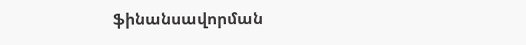ֆինանսավորման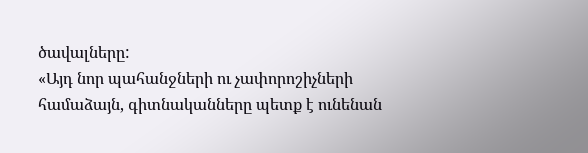ծավալները:
«Այդ նոր պահանջների ու չափորոշիչների համաձայն, գիտնականները պետք է ունենան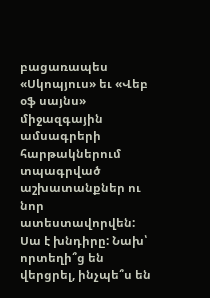բացառապես «Սկոպյուս» եւ «Վեբ օֆ սայնս» միջազգային ամսագրերի հարթակներում տպագրված աշխատանքներ ու նոր ատեստավորվեն: Սա է խնդիրը: Նախ՝ որտեղի՞ց են վերցրել, ինչպե՞ս են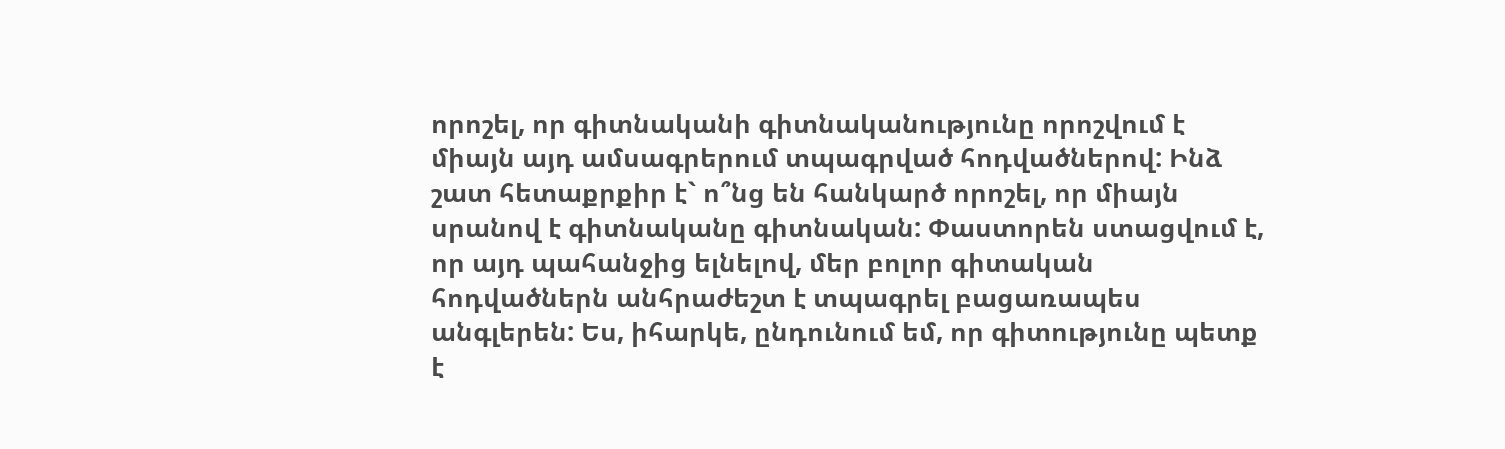որոշել, որ գիտնականի գիտնականությունը որոշվում է միայն այդ ամսագրերում տպագրված հոդվածներով: Ինձ շատ հետաքրքիր է` ո՞նց են հանկարծ որոշել, որ միայն սրանով է գիտնականը գիտնական: Փաստորեն ստացվում է, որ այդ պահանջից ելնելով, մեր բոլոր գիտական հոդվածներն անհրաժեշտ է տպագրել բացառապես անգլերեն: Ես, իհարկե, ընդունում եմ, որ գիտությունը պետք է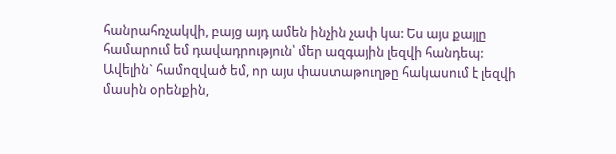հանրահռչակվի, բայց այդ ամեն ինչին չափ կա: Ես այս քայլը համարում եմ դավադրություն՝ մեր ազգային լեզվի հանդեպ: Ավելին` համոզված եմ, որ այս փաստաթուղթը հակասում է լեզվի մասին օրենքին,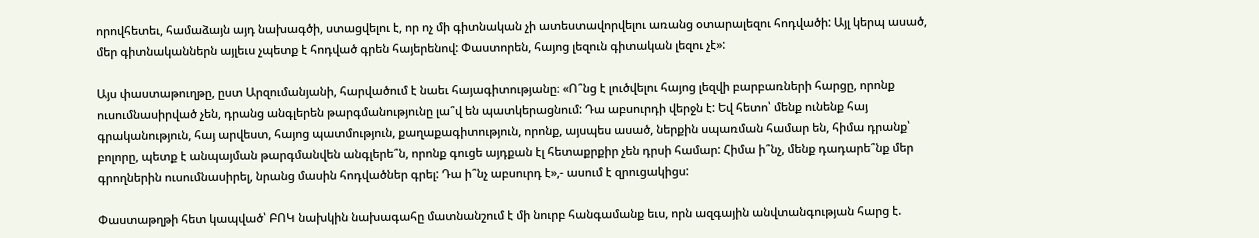որովհետեւ, համաձայն այդ նախագծի, ստացվելու է, որ ոչ մի գիտնական չի ատեստավորվելու առանց օտարալեզու հոդվածի: Այլ կերպ ասած, մեր գիտնականներն այլեւս չպետք է հոդված գրեն հայերենով: Փաստորեն, հայոց լեզուն գիտական լեզու չէ»:

Այս փաստաթուղթը, ըստ Արզումանյանի, հարվածում է նաեւ հայագիտությանը։ «Ո՞նց է լուծվելու հայոց լեզվի բարբառների հարցը, որոնք ուսումնասիրված չեն, դրանց անգլերեն թարգմանությունը լա՞վ են պատկերացնում: Դա աբսուրդի վերջն է: Եվ հետո՝ մենք ունենք հայ գրականություն, հայ արվեստ, հայոց պատմություն, քաղաքագիտություն, որոնք, այսպես ասած, ներքին սպառման համար են, հիմա դրանք՝ բոլորը, պետք է անպայման թարգմանվեն անգլերե՞ն, որոնք գուցե այդքան էլ հետաքրքիր չեն դրսի համար: Հիմա ի՞նչ, մենք դադարե՞նք մեր գրողներին ուսումնասիրել, նրանց մասին հոդվածներ գրել: Դա ի՞նչ աբսուրդ է»,- ասում է զրուցակիցս:

Փաստաթղթի հետ կապված՝ ԲՈԿ նախկին նախագահը մատնանշում է մի նուրբ հանգամանք եւս, որն ազգային անվտանգության հարց է.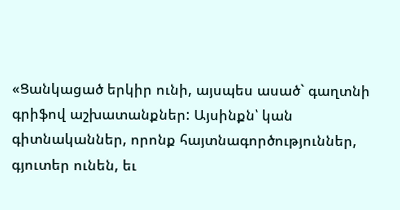«Ցանկացած երկիր ունի, այսպես ասած` գաղտնի գրիֆով աշխատանքներ: Այսինքն՝ կան գիտնականներ, որոնք հայտնագործություններ, գյուտեր ունեն, եւ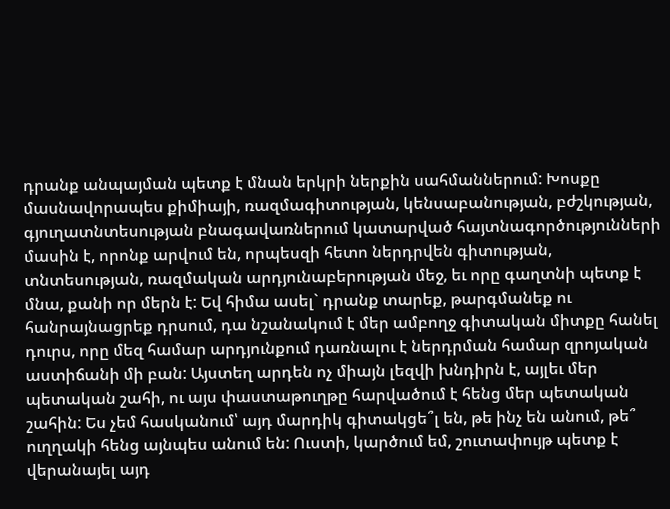դրանք անպայման պետք է մնան երկրի ներքին սահմաններում: Խոսքը մասնավորապես քիմիայի, ռազմագիտության, կենսաբանության, բժշկության, գյուղատնտեսության բնագավառներում կատարված հայտնագործությունների մասին է, որոնք արվում են, որպեսզի հետո ներդրվեն գիտության, տնտեսության, ռազմական արդյունաբերության մեջ, եւ որը գաղտնի պետք է մնա, քանի որ մերն է: Եվ հիմա ասել` դրանք տարեք, թարգմանեք ու հանրայնացրեք դրսում, դա նշանակում է մեր ամբողջ գիտական միտքը հանել դուրս, որը մեզ համար արդյունքում դառնալու է ներդրման համար զրոյական աստիճանի մի բան: Այստեղ արդեն ոչ միայն լեզվի խնդիրն է, այլեւ մեր պետական շահի, ու այս փաստաթուղթը հարվածում է հենց մեր պետական շահին: Ես չեմ հասկանում՝ այդ մարդիկ գիտակցե՞լ են, թե ինչ են անում, թե՞ ուղղակի հենց այնպես անում են: Ուստի, կարծում եմ, շուտափույթ պետք է վերանայել այդ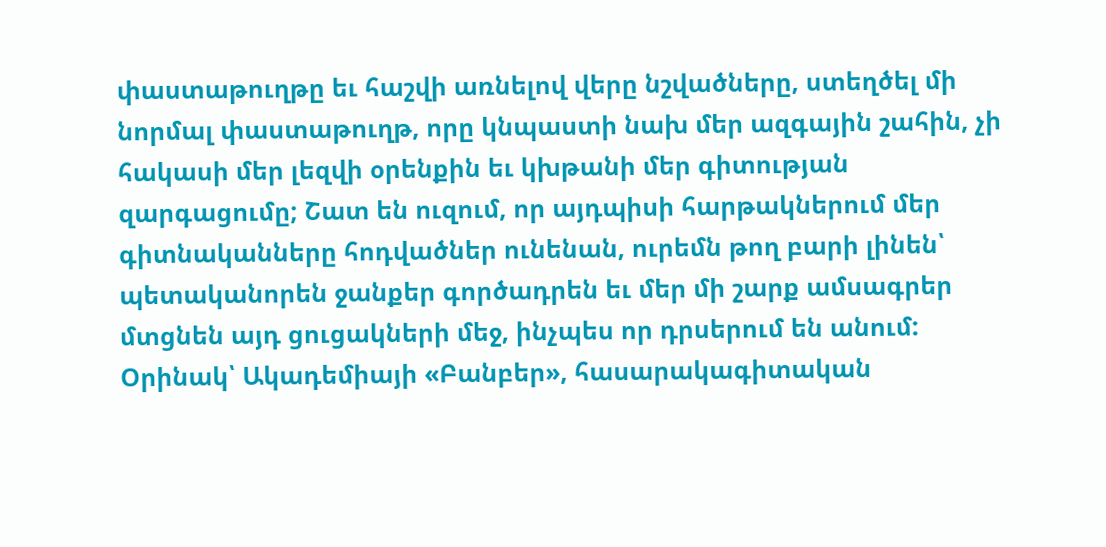փաստաթուղթը եւ հաշվի առնելով վերը նշվածները, ստեղծել մի նորմալ փաստաթուղթ, որը կնպաստի նախ մեր ազգային շահին, չի հակասի մեր լեզվի օրենքին եւ կխթանի մեր գիտության զարգացումը; Շատ են ուզում, որ այդպիսի հարթակներում մեր գիտնականները հոդվածներ ունենան, ուրեմն թող բարի լինեն՝ պետականորեն ջանքեր գործադրեն եւ մեր մի շարք ամսագրեր մտցնեն այդ ցուցակների մեջ, ինչպես որ դրսերում են անում: Օրինակ՝ Ակադեմիայի «Բանբեր», հասարակագիտական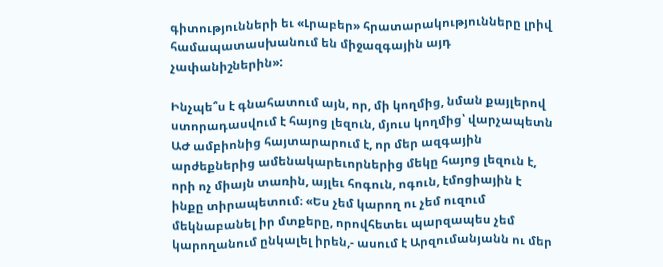գիտությունների եւ «Լրաբեր» հրատարակությունները լրիվ համապատասխանում են միջազգային այդ չափանիշներին»:

Ինչպե՞ս է գնահատում այն, որ, մի կողմից, նման քայլերով ստորադասվում է հայոց լեզուն, մյուս կողմից՝ վարչապետն ԱԺ ամբիոնից հայտարարում է, որ մեր ազգային արժեքներից ամենակարեւորներից մեկը հայոց լեզուն է, որի ոչ միայն տառին, այլեւ հոգուն, ոգուն, էմոցիային է ինքը տիրապետում։ «Ես չեմ կարող ու չեմ ուզում մեկնաբանել իր մտքերը, որովհետեւ պարզապես չեմ կարողանում ընկալել իրեն,- ասում է Արզումանյանն ու մեր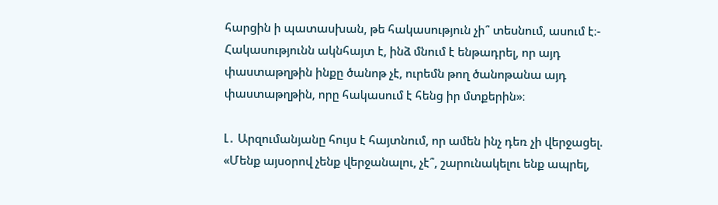հարցին ի պատասխան, թե հակասություն չի՞ տեսնում, ասում է։- Հակասությունն ակնհայտ է, ինձ մնում է ենթադրել, որ այդ փաստաթղթին ինքը ծանոթ չէ, ուրեմն թող ծանոթանա այդ փաստաթղթին, որը հակասում է հենց իր մտքերին»։

Լ․ Արզումանյանը հույս է հայտնում, որ ամեն ինչ դեռ չի վերջացել. «Մենք այսօրով չենք վերջանալու, չէ՞, շարունակելու ենք ապրել,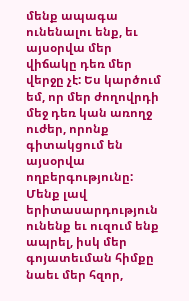մենք ապագա ունենալու ենք, եւ այսօրվա մեր վիճակը դեռ մեր վերջը չէ: Ես կարծում եմ, որ մեր ժողովրդի մեջ դեռ կան առողջ ուժեր, որոնք գիտակցում են այսօրվա ողբերգությունը: Մենք լավ երիտասարդություն ունենք եւ ուզում ենք ապրել, իսկ մեր գոյատեւման հիմքը նաեւ մեր հզոր,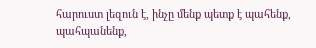հարուստ լեզուն է, ինչը մենք պետք է պահենք, պահպանենք,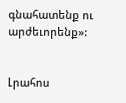գնահատենք ու արժեւորենք»:


Լրահոս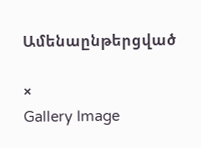Ամենաընթերցված

×
Gallery Image